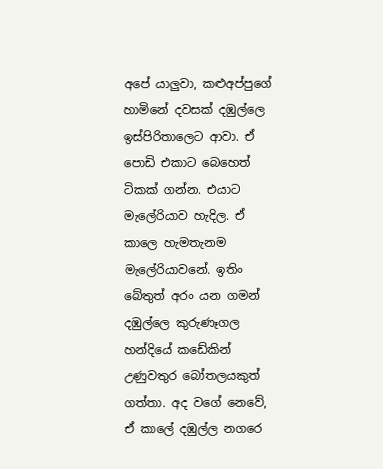අපේ යාලුවා, කළුඅප්පුගේ හාමිනේ දවසක් දඹුල්ලෙ ඉස්පිරිතාලෙට ආවා. ඒ පොඩි එකාට බෙහෙත් ටිකක් ගන්න. එයාට මැලේරියාව හැදිල. ඒ කාලෙ හැමතැනම මැලේරියාවනේ. ඉතිං බේතුත් අරං යන ගමන් දඹුල්ලෙ කුරුණෑගල හන්දියේ කඩේකින් උණුවතුර බෝතලයකුත් ගත්තා. අද වගේ නෙවේ, ඒ කාලේ දඹුල්ල නගරෙ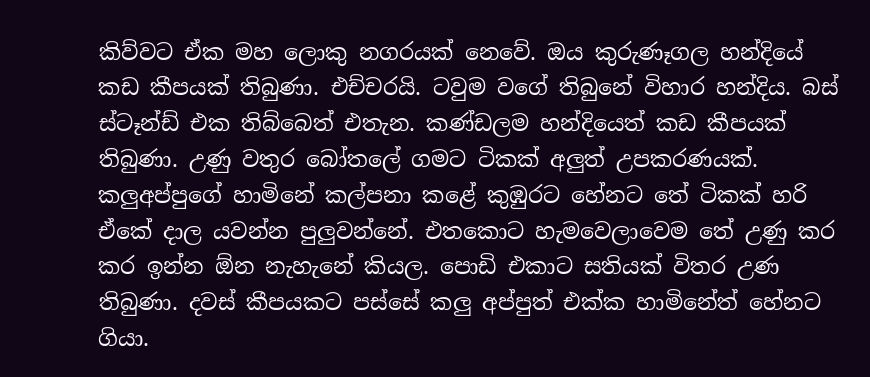කිව්වට ඒක මහ ලොකු නගරයක් නෙවේ. ඔය කුරුණෑගල හන්දියේ කඩ කීපයක් තිබුණා. එච්චරයි. ටවුම වගේ තිබුනේ විහාර හන්දිය. බස් ස්ටෑන්ඩ් එක තිබ්බෙත් එතැන. කණ්ඩලම හන්දියෙත් කඩ කීපයක් තිබුණා. උණු වතුර බෝතලේ ගමට ටිකක් අලුත් උපකරණයක්. කලුඅප්පුගේ හාමිනේ කල්පනා කළේ කුඹුරට හේනට තේ ටිකක් හරි ඒකේ දාල යවන්න පුලුවන්නේ. එතකොට හැමවෙලාවෙම තේ උණු කර කර ඉන්න ඕන නැහැනේ කියල. පොඩි එකාට සතියක් විතර උණ තිබුණා. දවස් කීපයකට පස්සේ කලු අප්පුත් එක්ක හාමිනේත් හේනට ගියා.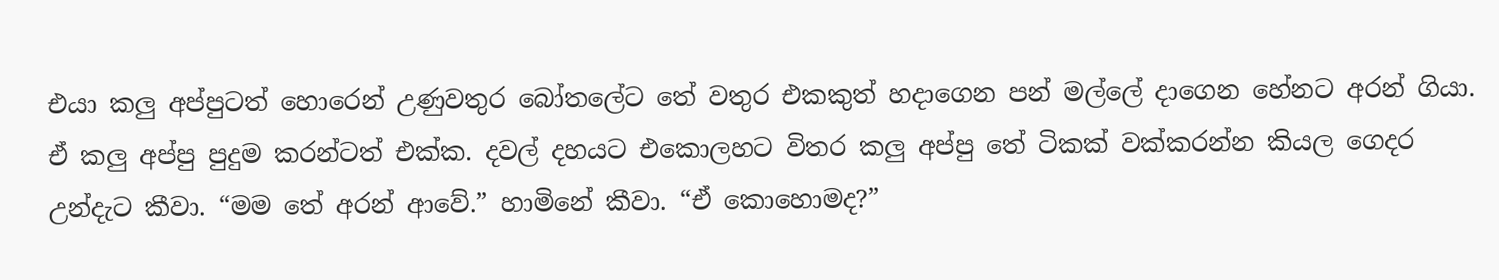එයා කලු අප්පුටත් හොරෙන් උණුවතුර බෝතලේට තේ වතුර එකකුත් හදාගෙන පන් මල්ලේ දාගෙන හේනට අරන් ගියා. ඒ කලු අප්පු පුදුම කරන්ටත් එක්ක. දවල් දහයට එකොලහට විතර කලු අප්පු තේ ටිකක් වක්කරන්න කියල ගෙදර උන්දැට කීවා. “මම තේ අරන් ආවේ.” හාමිනේ කීවා. “ඒ කොහොමද?”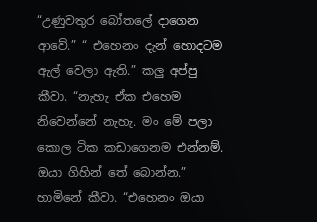“උණුවතුර බෝතලේ දාගෙන ආවේ.” “ එහෙනං දැන් හොදටම ඇල් වෙලා ඇති.” කලු අප්පු කීවා. “නැහැ ඒක එහෙම නිවෙන්නේ නැහැ. මං මේ පලා කොල ටික කඩාගෙනම එන්නම්. ඔයා ගිහින් තේ බොන්න.” හාමිනේ කීවා. “එහෙනං ඔයා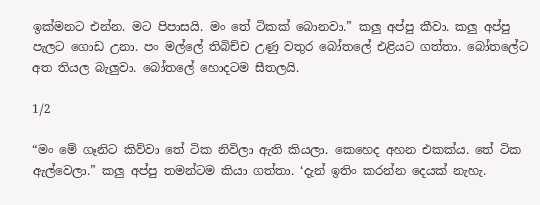ඉක්මනට එන්න. මට පිපාසයි. මං තේ ටිකක් බොනවා.” කලු අප්පු කීවා. කලු අප්පු පැලට ගොඩ උනා. පං මල්ලේ තිබිච්ච උණු වතුර බෝතලේ එළියට ගත්තා. බෝතලේට අත තියල බැලුවා. බෝතලේ හොදටම සීතලයි.

1/2

“මං මේ ගෑනිට කිව්වා තේ ටික නිවිලා ඇති කියලා. කෙහෙද අහන එකක්ය. තේ ටික ඇල්වෙලා.” කලු අප්පු තමන්ටම කියා ගත්තා. ‘දැන් ඉතිං කරන්න දෙයක් නැහැ.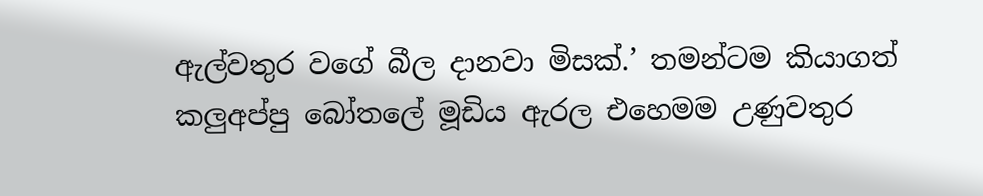ඇල්වතුර වගේ බීල දානවා මිසක්.’ තමන්ටම කියාගත් කලුඅප්පු බෝතලේ මූඩිය ඇරල එහෙමම උණුවතුර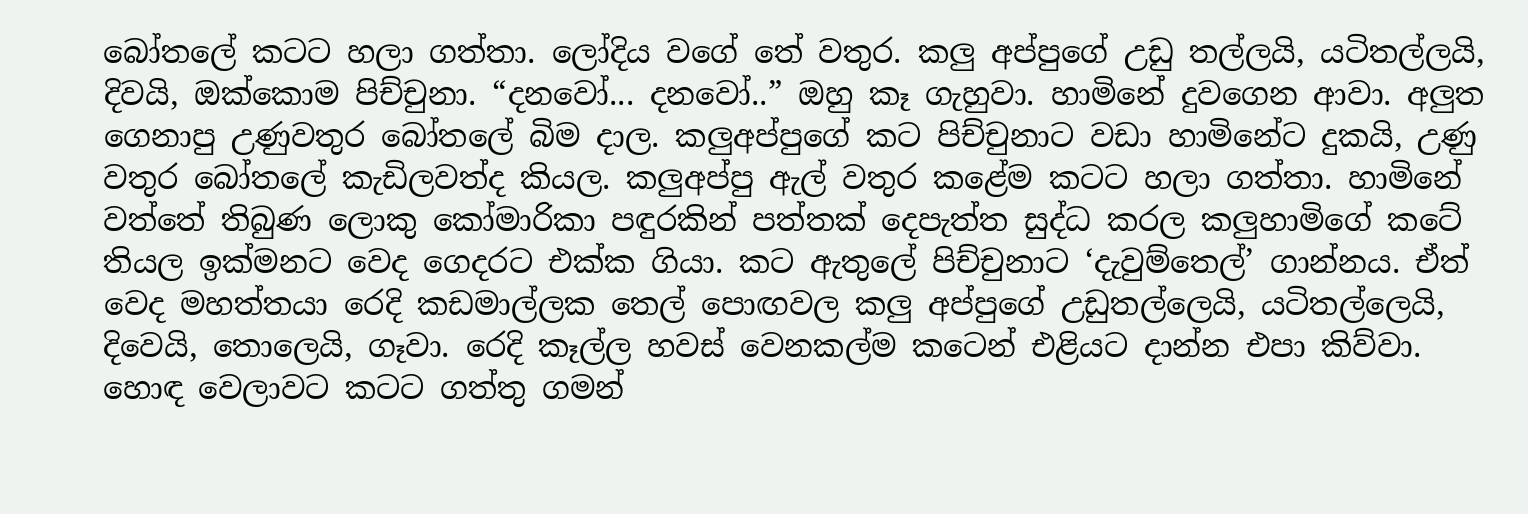බෝතලේ කටට හලා ගත්තා. ලෝදිය වගේ තේ වතුර. කලු අප්පුගේ උඩු තල්ලයි, යටිතල්ලයි, දිවයි, ඔක්කොම පිච්චුනා. “දනවෝ... දනවෝ..” ඔහු කෑ ගැහුවා. හාමිනේ දුවගෙන ආවා. අලුත ගෙනාපු උණුවතුර බෝතලේ බිම දාල. කලුඅප්පුගේ කට පිච්චුනාට වඩා හාමිනේට දුකයි, උණු වතුර බෝතලේ කැඩිලවත්ද කියල. කලුඅප්පු ඇල් වතුර කළේම කටට හලා ගත්තා. හාමිනේ වත්තේ තිබුණ ලොකු කෝමාරිකා පඳුරකින් පත්තක් දෙපැත්ත සුද්ධ කරල කලුහාමිගේ කටේ තියල ඉක්මනට වෙද ගෙදරට එක්ක ගියා. කට ඇතුලේ පිච්චුනාට ‘දැවුම්තෙල්’ ගාන්නය. ඒත් වෙද මහත්තයා රෙදි කඩමාල්ලක තෙල් පොඟවල කලු අප්පුගේ උඩුතල්ලෙයි, යටිතල්ලෙයි, දිවෙයි, තොලෙයි, ගෑවා. රෙදි කෑල්ල හවස් වෙනකල්ම කටෙන් එළියට දාන්න එපා කිව්වා. හොඳ වෙලාවට කටට ගත්තු ගමන්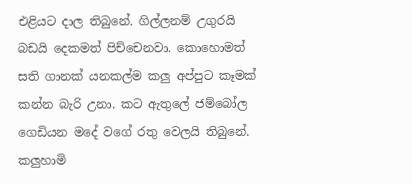එළියට දාල තිබුනේ. ගිල්ලනම් උගුරයි බඩයි දෙකමත් පිච්චෙනවා. කොහොමත් සති ගානක් යනකල්ම කලු අප්පුට කෑමක් කන්න බැරි උනා. කට ඇතුලේ ජම්බෝල ගෙඩියන මදේ වගේ රතු වෙලයි තිබුනේ. කලුහාමි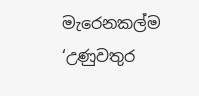මැරෙනකල්ම ‘උණුවතුර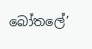බෝත‍ලේ’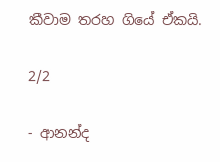කීවාම තරහ ගියේ ඒකයි.

2/2

- ආනන්ද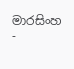මාරසිංහ -